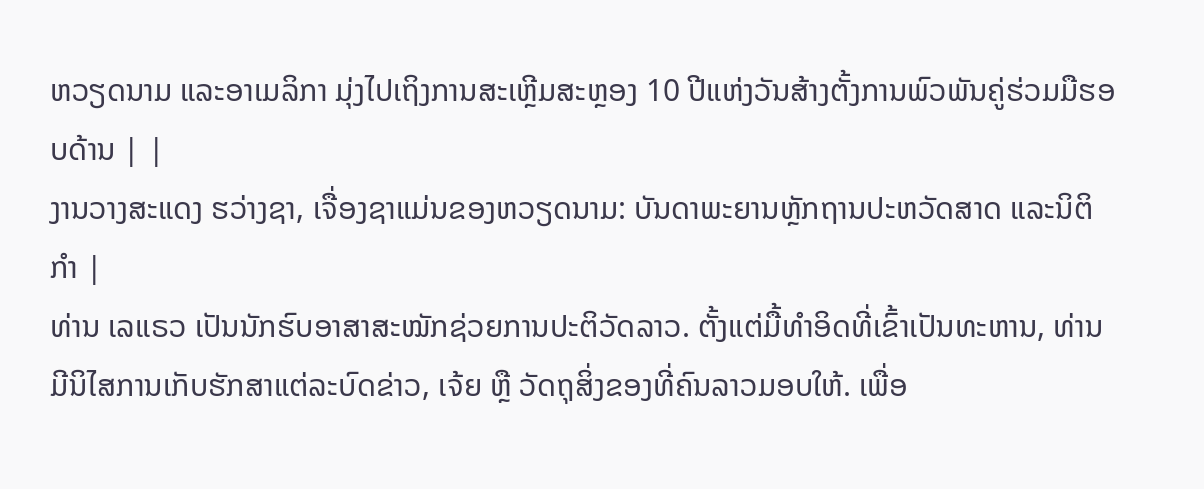ຫວຽດນາມ ແລະອາເມລິກາ ມຸ່ງໄປເຖິງການສະເຫຼີມສະຫຼອງ 10 ປີແຫ່ງວັນສ້າງຕັ້ງການພົວພັນຄູ່ຮ່ວມມືຮອບດ້ານ | |
ງານວາງສະແດງ ຮວ່າງຊາ, ເຈື່ອງຊາແມ່ນຂອງຫວຽດນາມ: ບັນດາພະຍານຫຼັກຖານປະຫວັດສາດ ແລະນິຕິກໍາ |
ທ່ານ ເລແຣວ ເປັນນັກຮົບອາສາສະໝັກຊ່ວຍການປະຕິວັດລາວ. ຕັ້ງແຕ່ມື້ທຳອິດທີ່ເຂົ້າເປັນທະຫານ, ທ່ານມີນິໄສການເກັບຮັກສາແຕ່ລະບົດຂ່າວ, ເຈ້ຍ ຫຼື ວັດຖຸສິ່ງຂອງທີ່ຄົນລາວມອບໃຫ້. ເພື່ອ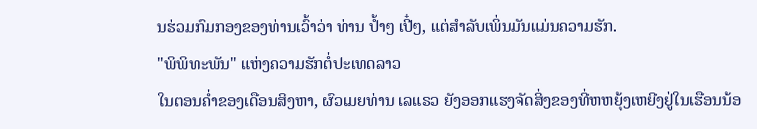ນຮ່ວມກົມກອງຂອງທ່ານເວົ້າວ່າ ທ່ານ ປ້ຳໆ ເປີ໋ໆ, ແຕ່ສໍາລັບເພິ່ນມັນແມ່ນຄວາມຮັກ.
"ພິພິທະພັນ" ແຫ່ງຄວາມຮັກຕໍ່ປະເທດລາວ
ໃນຕອນຄ່ຳຂອງເດືອນສິງຫາ, ຜົວເມຍທ່ານ ເລແຣວ ຍັງອອກແຮງຈັດສິ່ງຂອງທີ່ຫຫຍຸ້ງເຫຍີງຢູ່ໃນເຮືອນນ້ອ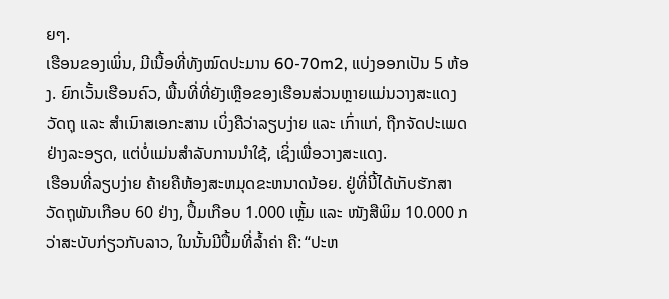ຍໆ.
ເຮືອນຂອງເພິ່ນ, ມີເນື້ອທີ່ທັງໝົດປະມານ 60-70m2, ແບ່ງອອກເປັນ 5 ຫ້ອງ. ຍົກເວັ້ນເຮືອນຄົວ, ພື້ນທີ່ທີ່ຍັງເຫຼືອຂອງເຮືອນສ່ວນຫຼາຍແມ່ນວາງສະແດງວັດຖຸ ແລະ ສໍາເນົາສເອກະສານ ເບິ່ງຄືວ່າລຽບງ່າຍ ແລະ ເກົ່າແກ່, ຖືກຈັດປະເພດຢ່າງລະອຽດ, ແຕ່ບໍ່ແມ່ນສໍາລັບການນໍາໃຊ້, ເຊິ່ງເພື່ອວາງສະແດງ.
ເຮືອນທີ່ລຽບງ່າຍ ຄ້າຍຄືຫ້ອງສະຫມຸດຂະຫນາດນ້ອຍ. ຢູ່ທີ່ນີ້ໄດ້ເກັບຮັກສາວັດຖຸພັນເກືອບ 60 ຢ່າງ, ປຶ້ມເກືອບ 1.000 ເຫຼັ້ມ ແລະ ໜັງສືພິມ 10.000 ກວ່າສະບັບກ່ຽວກັບລາວ, ໃນນັ້ນມີປຶ້ມທີ່ລໍ້າຄ່າ ຄື: “ປະຫ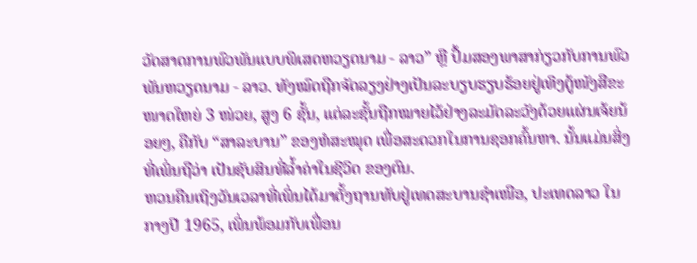ວັດສາດການພົວພັນແບບພິເສດຫວຽດນາມ - ລາວ” ຫຼື ປຶ້ມສອງພາສາກ່ຽວກັບການພົວພັນຫວຽດນາມ - ລາວ. ທັງໝົດຖືກຈັດລຽງຢ່າງເປັນລະບຽບຮຽບຮ້ອຍຢູ່ເທິງຕູ້ໜັງສືຂະໜາດໃຫຍ່ 3 ໜ່ວຍ, ສູງ 6 ຊັ້ນ, ແຕ່ລະຊັ້ນຖືກໝາຍໄວ້ຢ່າງລະມັດລະວັງດ້ວຍແຜ່ນເຈ້ຍນ້ອຍໆ, ຄືກັບ “ສາລະບານ” ຂອງຫໍສະໝຸດ ເພື່ອສະດວກໃນການຊອກຄົ້ນຫາ. ນັ້ນແມ່ນສິ່ງທີ່ເພິ່ນຖືວ່າ ເປັນຊັບສິນທີ່ລໍ້າຄ່າໃນຊີວິດ ຂອງຕົນ.
ຫວນຄືນເຖິງວັນເວລາທີ່ເພິ່ນໄດ້ມາຕັ້ງຖານທັບຢູ່ເທດສະບານຊຳເໜືອ, ປະເທດລາວ ໃນກາງປີ 1965, ເພິ່ນພ້ອມກັບເພື່ອນ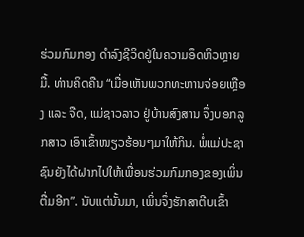ຮ່ວມກົມກອງ ດຳລົງຊີວິດຢູ່ໃນຄວາມອຶດຫິວຫຼາຍມື້. ທ່ານຄິດຄືນ “ເມື່ອເຫັນພວກທະຫານຈ່ອຍເຫຼືອງ ແລະ ຈືດ, ແມ່ຊາວລາວ ຢູ່ບ້ານສົງສານ ຈຶ່ງບອກລູກສາວ ເອົາເຂົ້າໜຽວຮ້ອນໆມາໃຫ້ກິນ. ພໍ່ແມ່ປະຊາຊົນຍັງໄດ້ຝາກໄປໃຫ້ເພື່ອນຮ່ວມກົມກອງຂອງເພິ່ນຕື່ມອີກ”. ນັບແຕ່ນັ້ນມາ, ເພິ່ນຈຶ່ງຮັກສາຕີບເຂົ້າ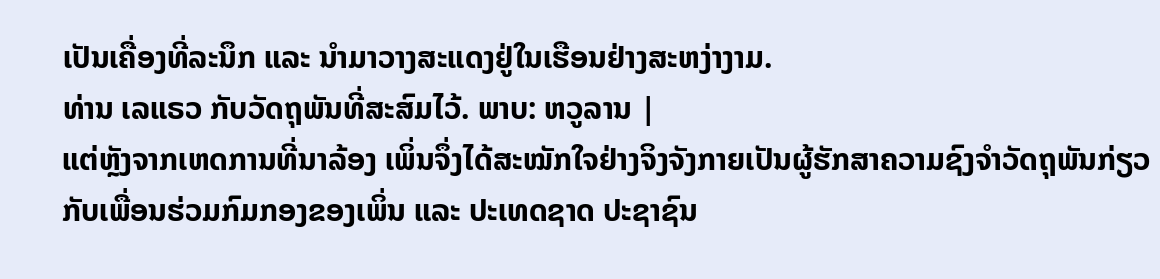ເປັນເຄື່ອງທີ່ລະນຶກ ແລະ ນຳມາວາງສະແດງຢູ່ໃນເຮືອນຢ່າງສະຫງ່າງາມ.
ທ່ານ ເລແຣວ ກັບວັດຖຸພັນທີ່ສະສົມໄວ້. ພາບ: ຫວູລານ |
ແຕ່ຫຼັງຈາກເຫດການທີ່ນາລ້ອງ ເພິ່ນຈຶ່ງໄດ້ສະໝັກໃຈຢ່າງຈິງຈັງກາຍເປັນຜູ້ຮັກສາຄວາມຊົງຈໍາວັດຖຸພັນກ່ຽວກັບເພື່ອນຮ່ວມກົມກອງຂອງເພິ່ນ ແລະ ປະເທດຊາດ ປະຊາຊົນ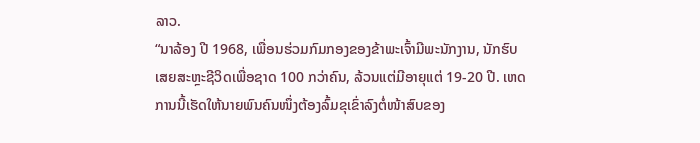ລາວ.
“ນາລ້ອງ ປີ 1968, ເພື່ອນຮ່ວມກົມກອງຂອງຂ້າພະເຈົ້າມີພະນັກງານ, ນັກຮົບເສຍສະຫຼະຊີວິດເພື່ອຊາດ 100 ກວ່າຄົນ, ລ້ວນແຕ່ມີອາຍຸແຕ່ 19-20 ປີ. ເຫດການນີ້ເຮັດໃຫ້ນາຍພົນຄົນໜຶ່ງຕ້ອງລົ້ມຂຸເຂົ່າລົງຕໍ່ໜ້າສົບຂອງ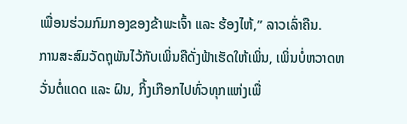ເພື່ອນຮ່ວມກົມກອງຂອງຂ້າພະເຈົ້າ ແລະ ຮ້ອງໄຫ້,” ລາວເລົ່າຄືນ.
ການສະສົມວັດຖຸພັນໄວ້ກັບເພິ່ນຄືດັ່ງຟ້າເຮັດໃຫ້ເພິ່ນ, ເພິ່ນບໍ່ຫວາດຫວັ່ນຕໍ່ແດດ ແລະ ຝົນ, ກິ້ງເກືອກໄປທົ່ວທຸກແຫ່ງເພື່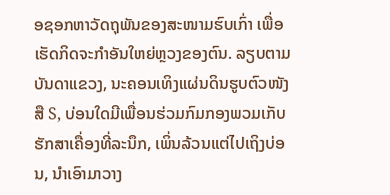ອຊອກຫາວັດຖຸພັນຂອງສະໜາມຮົບເກົ່າ ເພື່ອເຮັດກິດຈະກຳອັນໃຫຍ່ຫຼວງຂອງຕົນ. ລຽບຕາມບັນດາແຂວງ, ນະຄອນເທິງແຜ່ນດິນຮູບຕົວໜັງສື S, ບ່ອນໃດມີເພື່ອນຮ່ວມກົມກອງພວມເກັບຮັກສາເຄື່ອງທີ່ລະນຶກ, ເພິ່ນລ້ວນແຕ່ໄປເຖິງບ່ອນ, ນໍາເອົາມາວາງ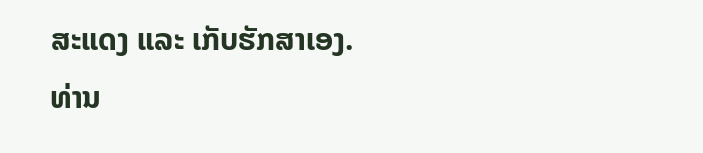ສະແດງ ແລະ ເກັບຮັກສາເອງ.
ທ່ານ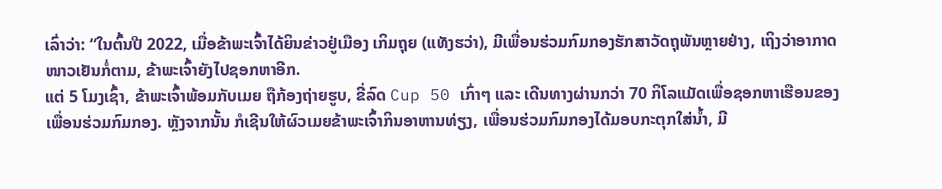ເລົ່າວ່າ: “ໃນຕົ້ນປີ 2022, ເມື່ອຂ້າພະເຈົ້າໄດ້ຍິນຂ່າວຢູ່ເມືອງ ເກິມຖຸຍ (ແທັງຮວ່າ), ມີເພື່ອນຮ່ວມກົມກອງຮັກສາວັດຖຸພັນຫຼາຍຢ່າງ, ເຖິງວ່າອາກາດໜາວເຢັນກໍ່ຕາມ, ຂ້າພະເຈົ້າຍັງໄປຊອກຫາອີກ.
ແຕ່ 5 ໂມງເຊົ້າ, ຂ້າພະເຈົ້າພ້ອມກັບເມຍ ຖືກ້ອງຖ່າຍຮູບ, ຂີ່ລົດ Cup 50 ເກົ່າໆ ແລະ ເດີນທາງຜ່ານກວ່າ 70 ກິໂລແມັດເພື່ອຊອກຫາເຮືອນຂອງເພື່ອນຮ່ວມກົມກອງ. ຫຼັງຈາກນັ້ນ ກໍເຊີນໃຫ້ຜົວເມຍຂ້າພະເຈົ້າກິນອາຫານທ່ຽງ, ເພື່ອນຮ່ວມກົມກອງໄດ້ມອບກະຕຸກໃສ່ນໍ້າ, ມີ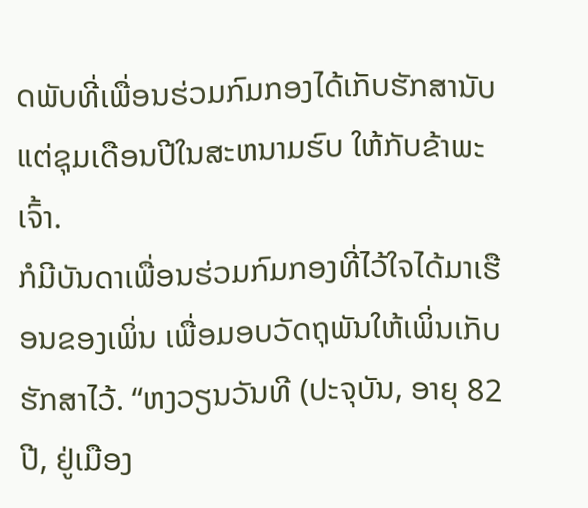ດພັບທີ່ເພື່ອນຮ່ວມກົມກອງໄດ້ເກັບຮັກສານັບແຕ່ຊຸມເດືອນປີໃນສະຫນາມຮົບ ໃຫ້ກັບຂ້າພະເຈົ້າ.
ກໍມີບັນດາເພື່ອນຮ່ວມກົມກອງທີ່ໄວ້ໃຈໄດ້ມາເຮືອນຂອງເພິ່ນ ເພື່ອມອບວັດຖຸພັນໃຫ້ເພິ່ນເກັບຮັກສາໄວ້. “ຫງວຽນວັນທີ (ປະຈຸບັນ, ອາຍຸ 82 ປີ, ຢູ່ເມືອງ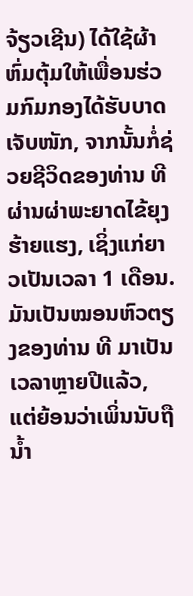ຈ້ຽວເຊີນ) ໄດ້ໃຊ້ຜ້າຫົ່ມຕຸ້ມໃຫ້ເພື່ອນຮ່ວມກົມກອງໄດ້ຮັບບາດເຈັບໜັກ, ຈາກນັ້ນກໍ່ຊ່ວຍຊີວິດຂອງທ່ານ ທີ ຜ່ານຜ່າພະຍາດໄຂ້ຍຸງຮ້າຍແຮງ, ເຊິ່ງແກ່ຍາວເປັນເວລາ 1 ເດືອນ. ມັນເປັນໝອນຫົວຕຽງຂອງທ່ານ ທີ ມາເປັນເວລາຫຼາຍປີແລ້ວ, ແຕ່ຍ້ອນວ່າເພິ່ນນັບຖືນ້ຳ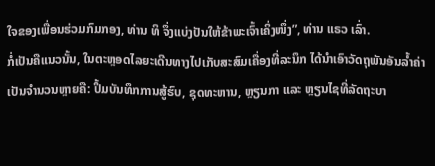ໃຈຂອງເພື່ອນຮ່ວມກົມກອງ, ທ່ານ ທິ ຈຶ່ງແບ່ງປັນໃຫ້ຂ້າພະເຈົ້າເຄິ່ງໜຶ່ງ”, ທ່ານ ແຣວ ເລົ່າ.
ກໍ່ເປັນຄືແນວນັ້ນ, ໃນຕະຫຼອດໄລຍະເດີນທາງໄປເກັບສະສົມເຄື່ອງທີ່ລະນຶກ ໄດ້ນຳເອົາວັດຖຸພັນອັນລ້ຳຄ່າເປັນຈຳນວນຫຼາຍຄື: ປຶ້ມບັນທຶກການສູ້ຮົບ, ຊຸດທະຫານ, ຫຼຽນກາ ແລະ ຫຼຽນໄຊທີ່ລັດຖະບາ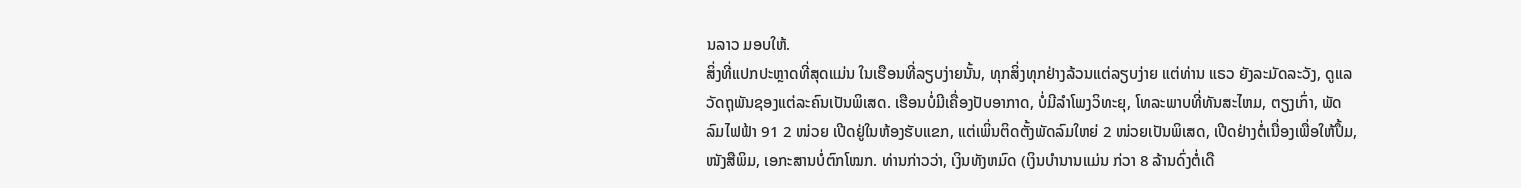ນລາວ ມອບໃຫ້.
ສິ່ງທີ່ແປກປະຫຼາດທີ່ສຸດແມ່ນ ໃນເຮືອນທີ່ລຽບງ່າຍນັ້ນ, ທຸກສິ່ງທຸກຢ່າງລ້ວນແຕ່ລຽບງ່າຍ ແຕ່ທ່ານ ແຣວ ຍັງລະມັດລະວັງ, ດູແລວັດຖຸພັນຊອງແຕ່ລະຄົນເປັນພິເສດ. ເຮືອນບໍ່ມີເຄື່ອງປັບອາກາດ, ບໍ່ມີລໍາໂພງວິທະຍຸ, ໂທລະພາບທີ່ທັນສະໄຫມ, ຕຽງເກົ່າ, ພັດລົມໄຟຟ້າ 91 2 ໜ່ວຍ ເປີດຢູ່ໃນຫ້ອງຮັບແຂກ, ແຕ່ເພິ່ນຕິດຕັ້ງພັດລົມໃຫຍ່ 2 ໜ່ວຍເປັນພິເສດ, ເປີດຢ່າງຕໍ່ເນື່ອງເພື່ອໃຫ້ປຶ້ມ, ໜັງສືພິມ, ເອກະສານບໍ່ຕົກໂໝກ. ທ່ານກ່າວວ່າ, ເງິນທັງຫມົດ (ເງິນບໍານານແມ່ນ ກ່ວາ 8 ລ້ານດົ່ງຕໍ່ເດື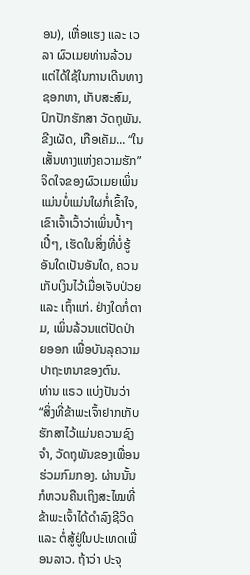ອນ), ເຫື່ອແຮງ ແລະ ເວລາ ຜົວເມຍທ່ານລ້ວນແຕ່ໄດ້ໃຊ້ໃນການເດີນທາງຊອກຫາ, ເກັບສະສົມ, ປົກປັກຮັກສາ ວັດຖຸພັນ.
ຂີງເຜັດ, ເກືອເຄັມ... “ໃນເສັ້ນທາງແຫ່ງຄວາມຮັກ”
ຈິດໃຈຂອງຜົວເມຍເພິ່ນແມ່ນບໍ່ແມ່ນໃຜກໍ່ເຂົ້າໃຈ, ເຂົາເຈົ້າເວົ້າວ່າເພິ່ນປໍ້າໆເປີ໋ໆ, ເຮັດໃນສິ່ງທີ່ບໍ່ຮູ້ອັນໃດເປັນອັນໃດ, ຄວນເກັບເງິນໄວ້ເມື່ອເຈັບປ່ວຍ ແລະ ເຖົ້າແກ່. ຢ່າງໃດກໍ່ຕາມ, ເພິ່ນລ້ວນແຕ່ປັດປ່າຍອອກ ເພື່ອບັນລຸຄວາມປາຖະຫນາຂອງຕົນ.
ທ່ານ ແຣວ ແບ່ງປັນວ່າ “ສິ່ງທີ່ຂ້າພະເຈົ້າຢາກເກັບຮັກສາໄວ້ແມ່ນຄວາມຊົງຈຳ, ວັດຖຸພັນຂອງເພື່ອນຮ່ວມກົມກອງ. ຜ່ານນັ້ນ ກໍຫວນຄືນເຖິງສະໄໝທີ່ຂ້າພະເຈົ້າໄດ້ດຳລົງຊີວິດ ແລະ ຕໍ່ສູ້ຢູ່ໃນປະເທດເພື່ອນລາວ. ຖ້າວ່າ ປະຈຸ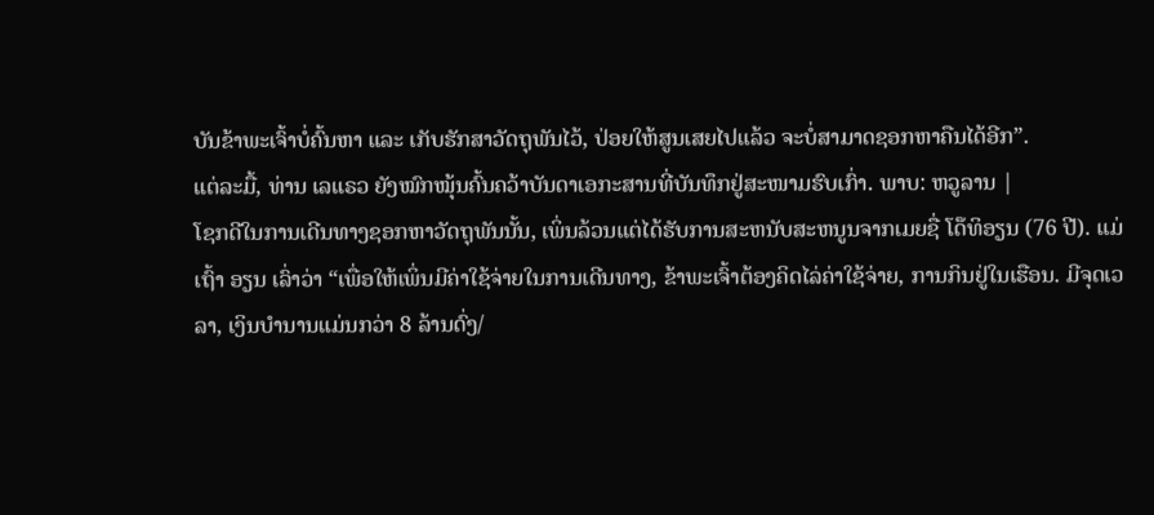ບັນຂ້າພະເຈົ້າບໍ່ຄົ້ນຫາ ແລະ ເກັບຮັກສາວັດຖຸພັນໄວ້, ປ່ອຍໃຫ້ສູນເສຍໄປແລ້ວ ຈະບໍ່ສາມາດຊອກຫາຄືນໄດ້ອີກ”.
ແຕ່ລະມື້, ທ່ານ ເລແຣວ ຍັງໝົກໝຸ້ນຄົ້ນຄວ້າບັນດາເອກະສານທີ່ບັນທຶກຢູ່ສະໜາມຮົບເກົ່າ. ພາບ: ຫວູລານ |
ໂຊກດີໃນການເດີນທາງຊອກຫາວັດຖຸພັນນັ້ນ, ເພິ່ນລ້ວນແຕ່ໄດ້ຮັບການສະຫນັບສະຫນູນຈາກເມຍຊື່ ໂດ໊ທິອຽນ (76 ປີ). ແມ່ເຖົ້າ ອຽນ ເລົ່າວ່າ “ເພື່ອໃຫ້ເພິ່ນມີຄ່າໃຊ້ຈ່າຍໃນການເດີນທາງ, ຂ້າພະເຈົ້າຕ້ອງຄິດໄລ່ຄ່າໃຊ້ຈ່າຍ, ການກິນຢູ່ໃນເຮືອນ. ມີຈຸດເວລາ, ເງິນບຳນານແມ່ນກວ່າ 8 ລ້ານດົ່ງ/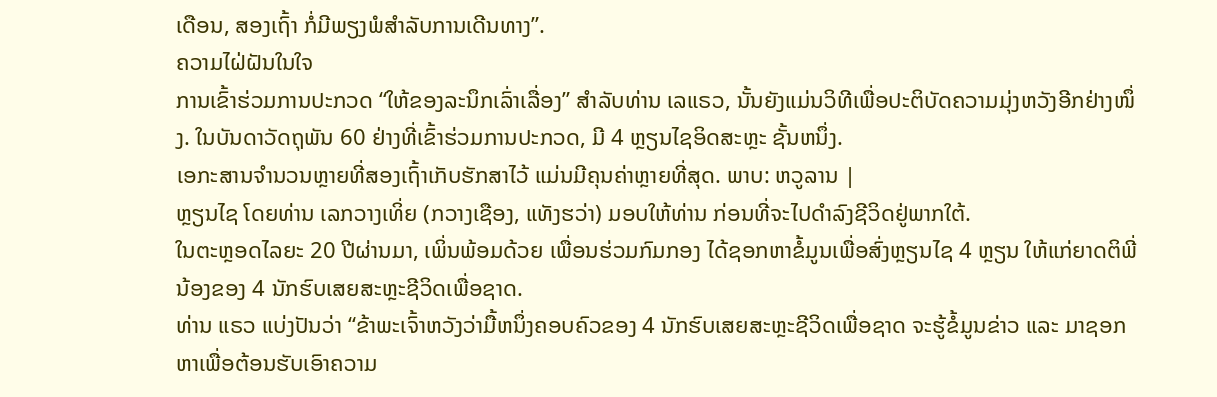ເດືອນ, ສອງເຖົ້າ ກໍ່ມີພຽງພໍສຳລັບການເດີນທາງ”.
ຄວາມໄຝ່ຝັນໃນໃຈ
ການເຂົ້າຮ່ວມການປະກວດ “ໃຫ້ຂອງລະນຶກເລົ່າເລື່ອງ” ສໍາລັບທ່ານ ເລແຣວ, ນັ້ນຍັງແມ່ນວິທີເພື່ອປະຕິບັດຄວາມມຸ່ງຫວັງອີກຢ່າງໜຶ່ງ. ໃນບັນດາວັດຖຸພັນ 60 ຢ່າງທີ່ເຂົ້າຮ່ວມການປະກວດ, ມີ 4 ຫຼຽນໄຊອິດສະຫຼະ ຊັ້ນຫນຶ່ງ.
ເອກະສານຈໍານວນຫຼາຍທີ່ສອງເຖົ້າເກັບຮັກສາໄວ້ ແມ່ນມີຄຸນຄ່າຫຼາຍທີ່ສຸດ. ພາບ: ຫວູລານ |
ຫຼຽນໄຊ ໂດຍທ່ານ ເລກວາງເທິ່ຍ (ກວາງເຊືອງ, ແທັງຮວ່າ) ມອບໃຫ້ທ່ານ ກ່ອນທີ່ຈະໄປດໍາລົງຊີວິດຢູ່ພາກໃຕ້.
ໃນຕະຫຼອດໄລຍະ 20 ປີຜ່ານມາ, ເພິ່ນພ້ອມດ້ວຍ ເພື່ອນຮ່ວມກົມກອງ ໄດ້ຊອກຫາຂໍ້ມູນເພື່ອສົ່ງຫຼຽນໄຊ 4 ຫຼຽນ ໃຫ້ແກ່ຍາດຕິພີ່ນ້ອງຂອງ 4 ນັກຮົບເສຍສະຫຼະຊີວິດເພື່ອຊາດ.
ທ່ານ ແຣວ ແບ່ງປັນວ່າ “ຂ້າພະເຈົ້າຫວັງວ່າມື້ຫນຶ່ງຄອບຄົວຂອງ 4 ນັກຮົບເສຍສະຫຼະຊີວິດເພື່ອຊາດ ຈະຮູ້ຂໍ້ມູນຂ່າວ ແລະ ມາຊອກຫາເພື່ອຕ້ອນຮັບເອົາຄວາມ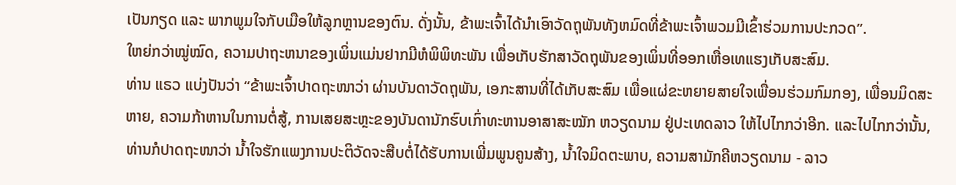ເປັນກຽດ ແລະ ພາກພູມໃຈກັບເມືອໃຫ້ລູກຫຼານຂອງຕົນ. ດັ່ງນັ້ນ, ຂ້າພະເຈົ້າໄດ້ນໍາເອົາວັດຖຸພັນທັງຫມົດທີ່ຂ້າພະເຈົ້າພວມມີເຂົ້າຮ່ວມການປະກວດ”.
ໃຫຍ່ກວ່າໝູ່ໝົດ, ຄວາມປາຖະຫນາຂອງເພິ່ນແມ່ນຢາກມີຫໍພິພິທະພັນ ເພື່ອເກັບຮັກສາວັດຖຸພັນຂອງເພິ່ນທີ່ອອກເຫື່ອເທແຮງເກັບສະສົມ.
ທ່ານ ແຣວ ແບ່ງປັນວ່າ “ຂ້າພະເຈົ້າປາດຖະໜາວ່າ ຜ່ານບັນດາວັດຖຸພັນ, ເອກະສານທີ່ໄດ້ເກັບສະສົມ ເພື່ອແຜ່ຂະຫຍາຍສາຍໃຈເພື່ອນຮ່ວມກົມກອງ, ເພື່ອນມິດສະຫາຍ, ຄວາມກ້າຫານໃນການຕໍ່ສູ້, ການເສຍສະຫຼະຂອງບັນດານັກຮົບເກົ່າທະຫານອາສາສະໝັກ ຫວຽດນາມ ຢູ່ປະເທດລາວ ໃຫ້ໄປໄກກວ່າອີກ. ແລະໄປໄກກວ່ານັ້ນ, ທ່ານກໍປາດຖະໜາວ່າ ນ້ຳໃຈຮັກແພງການປະຕິວັດຈະສືບຕໍ່ໄດ້ຮັບການເພີ່ມພູນຄູນສ້າງ, ນໍ້າໃຈມິດຕະພາບ, ຄວາມສາມັກຄີຫວຽດນາມ - ລາວ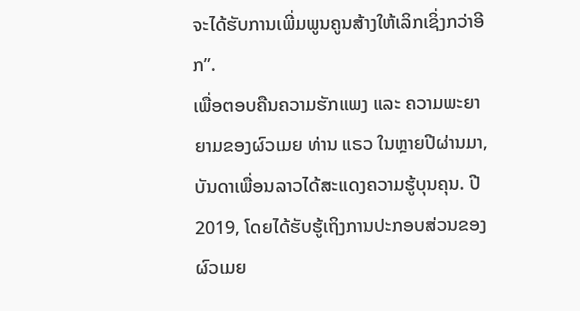ຈະໄດ້ຮັບການເພີ່ມພູນຄູນສ້າງໃຫ້ເລິກເຊິ່ງກວ່າອີກ”.
ເພື່ອຕອບຄືນຄວາມຮັກແພງ ແລະ ຄວາມພະຍາຍາມຂອງຜົວເມຍ ທ່ານ ແຣວ ໃນຫຼາຍປີຜ່ານມາ, ບັນດາເພື່ອນລາວໄດ້ສະແດງຄວາມຮູ້ບຸນຄຸນ. ປີ 2019, ໂດຍໄດ້ຮັບຮູ້ເຖິງການປະກອບສ່ວນຂອງຜົວເມຍ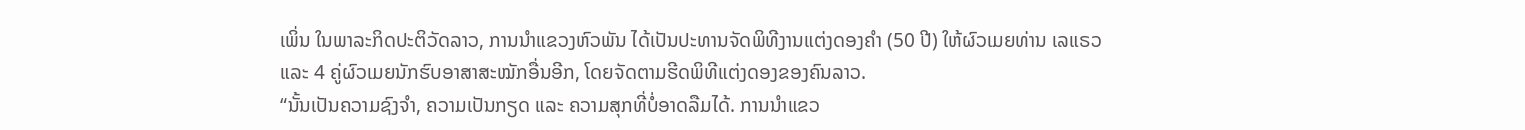ເພິ່ນ ໃນພາລະກິດປະຕິວັດລາວ, ການນຳແຂວງຫົວພັນ ໄດ້ເປັນປະທານຈັດພິທີງານແຕ່ງດອງຄໍາ (50 ປີ) ໃຫ້ຜົວເມຍທ່ານ ເລແຣວ ແລະ 4 ຄູ່ຜົວເມຍນັກຮົບອາສາສະໝັກອື່ນອີກ, ໂດຍຈັດຕາມຮີດພິທີແຕ່ງດອງຂອງຄົນລາວ.
“ນັ້ນເປັນຄວາມຊົງຈໍາ, ຄວາມເປັນກຽດ ແລະ ຄວາມສຸກທີ່ບໍ່ອາດລືມໄດ້. ການນໍາແຂວ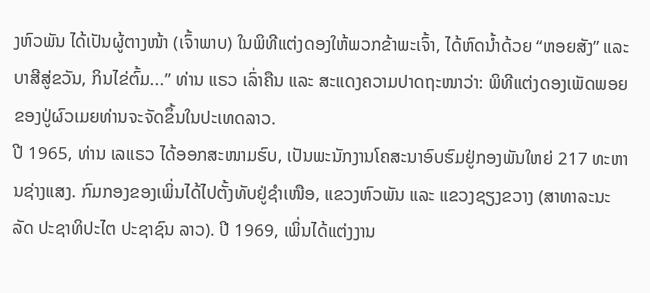ງຫົວພັນ ໄດ້ເປັນຜູ້ຕາງໜ້າ (ເຈົ້າພາບ) ໃນພິທີແຕ່ງດອງໃຫ້ພວກຂ້າພະເຈົ້າ, ໄດ້ຫົດນ້ຳດ້ວຍ “ຫອຍສັງ” ແລະ ບາສີສູ່ຂວັນ, ກິນໄຂ່ຕົ້ມ...” ທ່ານ ແຣວ ເລົ່າຄືນ ແລະ ສະແດງຄວາມປາດຖະໜາວ່າ: ພິທີແຕ່ງດອງເພັດພອຍຂອງປູ່ຜົວເມຍທ່ານຈະຈັດຂຶ້ນໃນປະເທດລາວ.
ປີ 1965, ທ່ານ ເລແຣວ ໄດ້ອອກສະໜາມຮົບ, ເປັນພະນັກງານໂຄສະນາອົບຮົມຢູ່ກອງພັນໃຫຍ່ 217 ທະຫານຊ່າງແສງ. ກົມກອງຂອງເພິ່ນໄດ້ໄປຕັ້ງທັບຢູ່ຊຳເໜືອ, ແຂວງຫົວພັນ ແລະ ແຂວງຊຽງຂວາງ (ສາທາລະນະລັດ ປະຊາທິປະໄຕ ປະຊາຊົນ ລາວ). ປີ 1969, ເພິ່ນໄດ້ແຕ່ງງານ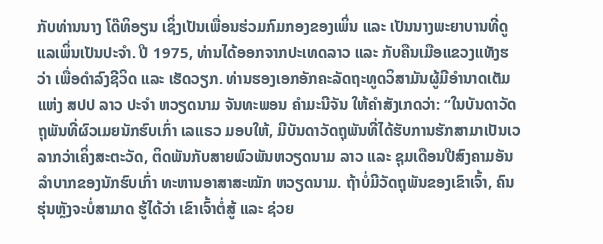ກັບທ່ານນາງ ໂດ໊ທິອຽນ ເຊິ່ງເປັນເພື່ອນຮ່ວມກົມກອງຂອງເພິ່ນ ແລະ ເປັນນາງພະຍາບານທີ່ດູແລເພິ່ນເປັນປະຈຳ. ປີ 1975, ທ່ານໄດ້ອອກຈາກປະເທດລາວ ແລະ ກັບຄືນເມືອແຂວງແທັງຮວ່າ ເພື່ອດຳລົງຊີວິດ ແລະ ເຮັດວຽກ. ທ່ານຮອງເອກອັກຄະລັດຖະທູດວິສາມັນຜູ້ມີອຳນາດເຕັມແຫ່ງ ສປປ ລາວ ປະຈຳ ຫວຽດນາມ ຈັນທະພອນ ຄຳມະນີຈັນ ໃຫ້ຄຳສັງເກດວ່າ: “ໃນບັນດາວັດຖຸພັນທີ່ຜົວເມຍນັກຮົບເກົ່າ ເລແຣວ ມອບໃຫ້, ມີບັນດາວັດຖຸພັນທີ່ໄດ້ຮັບການຮັກສາມາເປັນເວລາກວ່າເຄິ່ງສະຕະວັດ, ຕິດພັນກັບສາຍພົວພັນຫວຽດນາມ ລາວ ແລະ ຊຸມເດືອນປີສົງຄາມອັນລຳບາກຂອງນັກຮົບເກົ່າ ທະຫານອາສາສະໝັກ ຫວຽດນາມ. ຖ້າບໍ່ມີວັດຖຸພັນຂອງເຂົາເຈົ້າ, ຄົນຮຸ່ນຫຼັງຈະບໍ່ສາມາດ ຮູ້ໄດ້ວ່າ ເຂົາເຈົ້າຕໍ່ສູ້ ແລະ ຊ່ວຍ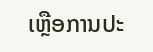ເຫຼືອການປະ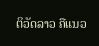ຕິວັດລາວ ຄືແນວ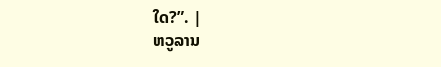ໃດ?”. |
ຫວູລານ